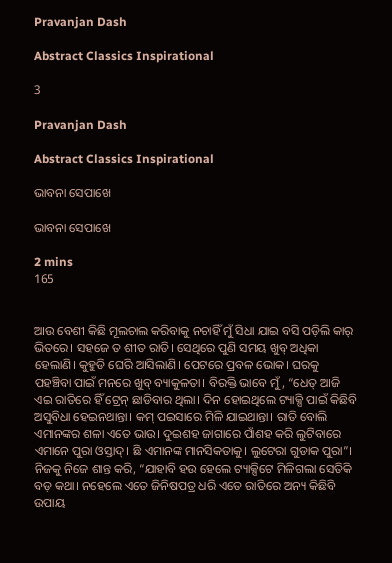Pravanjan Dash

Abstract Classics Inspirational

3

Pravanjan Dash

Abstract Classics Inspirational

ଭାବନା ସେପାଖେ

ଭାବନା ସେପାଖେ

2 mins
165


ଆଉ ବେଶୀ କିଛି ମୂଲଚାଲ କରିବାକୁ ନଚାହିଁ ମୁଁ ସିଧା ଯାଇ ବସି ପଡ଼ିଲି କାର୍ ଭିତରେ। ସହଜେ ତ ଶୀତ ରାତି। ସେଥିରେ ପୁଣି ସମୟ ଖୁବ୍ ଅଧିକା ହେଲାଣି। କୁହୁଡି ଘେରି ଆସିଲାଣି। ପେଟରେ ପ୍ରବଳ ଭୋକ। ଘରକୁ ପହଞ୍ଚିବା ପାଇଁ ମନରେ ଖୁବ୍ ବ୍ୟାକୁଳତା। ବିରକ୍ତି ଭାବେ ମୁଁ, “ଧେତ୍ ଆଜି ଏଇ ରାତିରେ ହିଁ ଟ୍ରେନ୍ ଛାଡିବାର ଥିଲା। ଦିନ ହୋଇଥିଲେ ଟ୍ୟାକ୍ସି ପାଇଁ କିଛିବି ଅସୁବିଧା ହେଇନଥାନ୍ତା। କମ୍ ପଇସାରେ ମିଳି ଯାଇଥାନ୍ତା। ରାତି ବୋଲି ଏମାନଙ୍କର ଶଳା ଏତେ ଭାଉ। ଦୁଇଶହ ଜାଗାରେ ପାଁଶହ କରି ଲୁଟିବାରେ ଏମାନେ ପୁରା ଓସ୍ତାଦ୍। ଛି ଏମାନଙ୍କ ମାନସିକତାକୁ। ଲୁଟେରା ଗୁଡାକ ପୁରା”। ନିଜକୁ ନିଜେ ଶାନ୍ତ କରି, “ଯାହାବି ହଉ ହେଲେ ଟ୍ୟାକ୍ସିଟେ ମିଳିଗଲା ସେତିକି ବଡ଼ କଥା। ନହେଲେ ଏତେ ଜିନିଷପତ୍ର ଧରି ଏତେ ରାତିରେ ଅନ୍ୟ କିଛିବି ଉପାୟ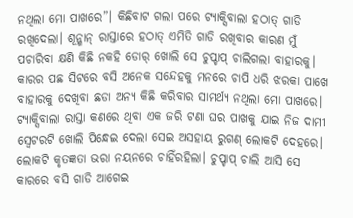ନଥିଲା ମୋ ପାଖରେ”। କିଛିବାଟ ଗଲା ପରେ ଟ୍ୟାକ୍ସିବାଲା ହଠାତ୍ ଗାଡି ରଖିଦେଲା। ଶୂନ୍ଶାନ୍ ରାସ୍ତାରେ ହଠାତ୍ ଏମିତି ଗାଡି ରଖିବାର କାରଣ ମୁଁ ପଚାରିବା କ୍ଷଣି କିଛି ନକହି ଡୋର୍ ଖୋଲି ସେ ଚୁପ୍ଚାପ୍ ଚାଲିଗଲା ବାହାରକୁ। କାରର ପଛ ସିଟରେ ବସି ଅନେକ ସନ୍ଦେହକୁ ମନରେ ଚାପି ଧରି ଝରକା ପାଖେ ବାହାରକୁ ଦେଖିବା ଛଡା ଅନ୍ୟ କିଛି କରିବାର ସାମର୍ଥ୍ୟ ନଥିଲା ମୋ ପାଖରେ। ଟ୍ୟାକ୍ସିବାଲା ରାସ୍ତା କଣରେ ଥିବା ଏକ ଜରି ଟଣା ଘର ପାଖକୁ ଯାଇ ନିଜ ଦାମୀ ସ୍ବେଟରଟି ଖୋଲି ପିନ୍ଧେଇ ଦେଲା ସେଇ ଅସହାୟ ରୁଗଣ୍ ଲୋକଟି ଦେହରେ। ଲୋକଟି କୃତଜ୍ଞତା ଭରା ନୟନରେ ଚାହିଁରହିଲା। ଚୁପ୍ଚାପ୍ ଚାଲି ଆସି ସେ କାରରେ ବସି ଗାଡି ଆଗେଇ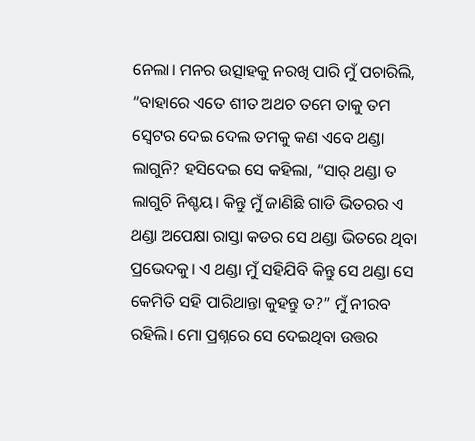ନେଲା। ମନର ଉତ୍ସାହକୁ ନରଖି ପାରି ମୁଁ ପଚାରିଲି, “ବାହାରେ ଏତେ ଶୀତ ଅଥଚ ତମେ ତାକୁ ତମ ସ୍ବେଟର ଦେଇ ଦେଲ ତମକୁ କଣ ଏବେ ଥଣ୍ଡା ଲାଗୁନି? ହସିଦେଇ ସେ କହିଲା, “ସାର୍ ଥଣ୍ଡା ତ ଲାଗୁଚି ନିଶ୍ଚୟ। କିନ୍ତୁ ମୁଁ ଜାଣିଛି ଗାଡି ଭିତରର ଏ ଥଣ୍ଡା ଅପେକ୍ଷା ରାସ୍ତା କଡର ସେ ଥଣ୍ଡା ଭିତରେ ଥିବା ପ୍ରଭେଦକୁ। ଏ ଥଣ୍ଡା ମୁଁ ସହିଯିବି କିନ୍ତୁ ସେ ଥଣ୍ଡା ସେ କେମିତି ସହି ପାରିଥାନ୍ତା କୁହନ୍ତୁ ତ?” ମୁଁ ନୀରବ ରହିଲି। ମୋ ପ୍ରଶ୍ନରେ ସେ ଦେଇଥିବା ଉତ୍ତର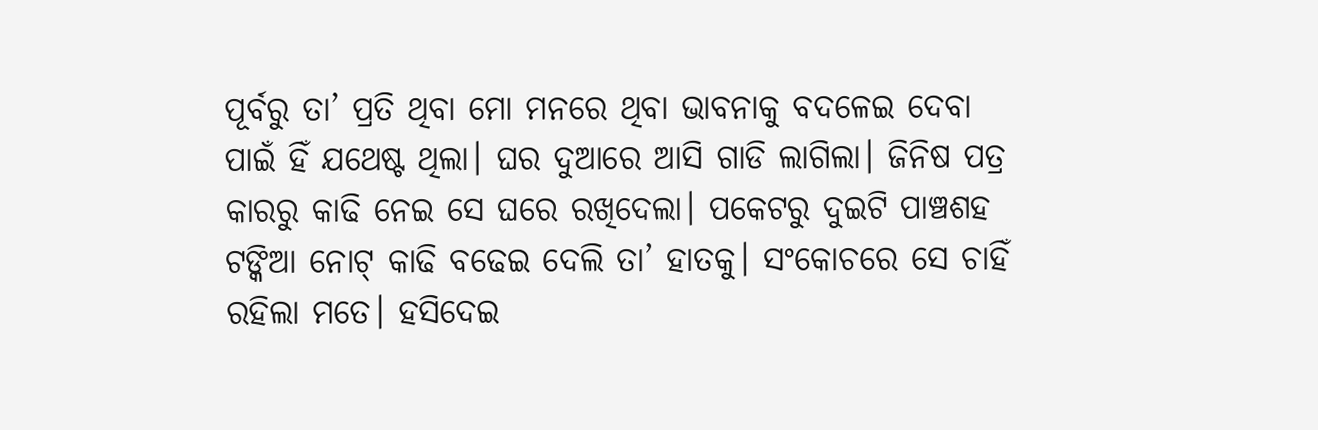ପୂର୍ବରୁ ତା’ ପ୍ରତି ଥିବା ମୋ ମନରେ ଥିବା ଭାବନାକୁ ବଦଳେଇ ଦେବା ପାଇଁ ହିଁ ଯଥେଷ୍ଟ ଥିଲା। ଘର ଦୁଆରେ ଆସି ଗାଡି ଲାଗିଲା। ଜିନିଷ ପତ୍ର କାରରୁ କାଢି ନେଇ ସେ ଘରେ ରଖିଦେଲା। ପକେଟରୁ ଦୁଇଟି ପାଞ୍ଚଶହ ଟଙ୍କିଆ ନୋଟ୍ କାଢି ବଢେଇ ଦେଲି ତା’ ହାତକୁ। ସଂକୋଚରେ ସେ ଚାହିଁ ରହିଲା ମତେ। ହସିଦେଇ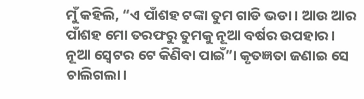ମୁଁ କହିଲି, “ଏ ପାଁଶହ ଟଙ୍କା ତୁମ ଗାଡି ଭଡା। ଆଉ ଆର ପାଁଶହ ମୋ ତରଫରୁ ତୁମକୁ ନୂଆ ବର୍ଷର ଉପହାର। ନୂଆ ସ୍ବେଟର ଟେ କିଣିବା ପାଇଁ”। କୃତଜ୍ଞତା ଜଣାଇ ସେ ଚାଲିଗଲା।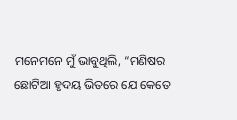ମନେମନେ ମୁଁ ଭାବୁଥିଲି, “ମଣିଷର ଛୋଟିଆ ହୃଦୟ ଭିତରେ ଯେ କେତେ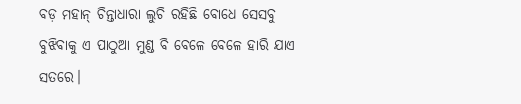ବଡ଼ ମହାନ୍ ଚିନ୍ତାଧାରା ଲୁଚି ରହିଛି ବୋଧେ ସେସବୁ ବୁଝିବାକୁ ଏ ପାଠୁଆ ମୁଣ୍ଡ ବି ବେଳେ ବେଳେ ହାରି ଯାଏ ସତରେ।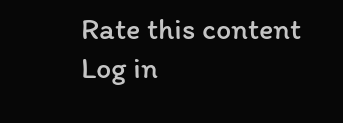Rate this content
Log in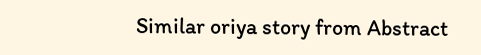Similar oriya story from Abstract